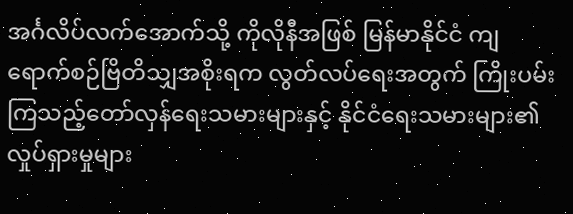အင်္ဂလိပ်လက်အောက်သို့ ကိုလိုနီအဖြစ် မြန်မာနိုင်ငံ ကျရောက်စဉ်ဗြိတိသျှအစိုးရက လွတ်လပ်ရေးအတွက် ကြိုးပမ်းကြသည့်တော်လှန်ရေးသမားများနှင့် နိုင်ငံရေးသမားများ၏ လှုပ်ရှားမှုများ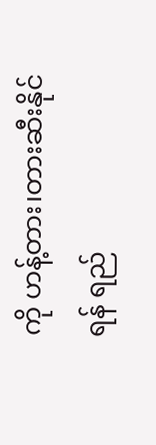ကို ဟန့်တား၊တားဆီးနိုင်ရန် ရည်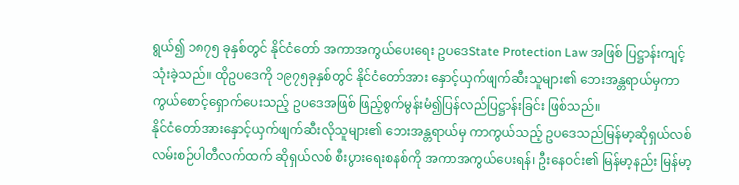ရွယ်၍ ၁၈၇၅ ခုနှစ်တွင် နိုင်ငံတော် အကာအကွယ်ပေးရေး ဥပဒေState Protection Law အဖြစ် ပြဋ္ဌာန်းကျင့်သုံးခဲ့သည်။ ထိုဥပဒေကို ၁၉၇၅ခုနှစ်တွင် နိုင်ငံတော်အား နှောင့်ယှက်ဖျက်ဆီးသူများ၏ ဘေးအန္တရာယ်မှကာကွယ်စောင့်ရှောက်ပေးသည့် ဥပဒေအဖြစ် ဖြည့်စွက်မွန်းမံ၍ပြန်လည်ပြဋ္ဌာန်းခြင်း ဖြစ်သည်။
နိုင်ငံတော်အားနှောင့်ယှက်ဖျက်ဆီးလိုသူများ၏ ဘေးအန္တရာယ်မှ ကာကွယ်သည့် ဥပဒေသည်မြန်မာ့ဆိုရှယ်လစ် လမ်းစဉ်ပါတီလက်ထက် ဆိုရှယ်လစ် စီးပွားရေးစနစ်ကို အကာအကွယ်ပေးရန်၊ ဦးနေဝင်း၏ မြန်မာ့နည်း မြန်မာ့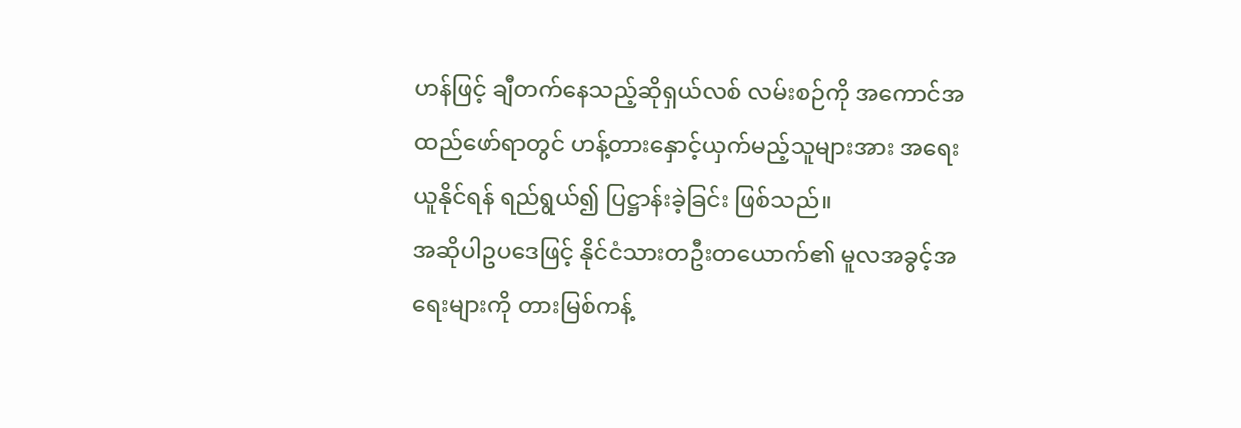ဟန်ဖြင့် ချီတက်နေသည့်ဆိုရှယ်လစ် လမ်းစဉ်ကို အကောင်အထည်ဖော်ရာတွင် ဟန့်တားနှောင့်ယှက်မည့်သူများအား အရေးယူနိုင်ရန် ရည်ရွယ်၍ ပြဋ္ဌာန်းခဲ့ခြင်း ဖြစ်သည်။
အဆိုပါဥပဒေဖြင့် နိုင်ငံသားတဦးတယောက်၏ မူလအခွင့်အရေးများကို တားမြစ်ကန့်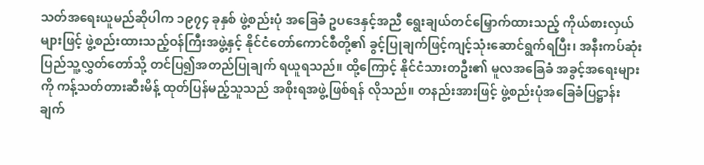သတ်အရေးယူမည်ဆိုပါက ၁၉၇၄ ခုနှစ် ဖွဲ့စည်းပုံ အခြေခံ ဥပဒေနှင့်အညီ ရွေးချယ်တင်မြှောက်ထားသည့် ကိုယ်စားလှယ်များဖြင့် ဖွဲ့စည်းထားသည့်ဝန်ကြီးအဖွဲ့နှင့် နိုင်ငံတော်ကောင်စီတို့၏ ခွင့်ပြုချက်ဖြင့်ကျင့်သုံးဆောင်ရွက်ရပြီး၊ အနီးကပ်ဆုံး ပြည်သူ့လွှတ်တော်သို့ တင်ပြ၍အတည်ပြုချက် ရယူရသည်။ ထို့ကြောင့် နိုင်ငံသားတဦး၏ မူလအခြေခံ အခွင့်အရေးများကို ကန့်သတ်တားဆီးမိန့် ထုတ်ပြန်မည့်သူသည် အစိုးရအဖွဲ့ဖြစ်ရန် လိုသည်။ တနည်းအားဖြင့် ဖွဲ့စည်းပုံအခြေခံပြဋ္ဌာန်းချက်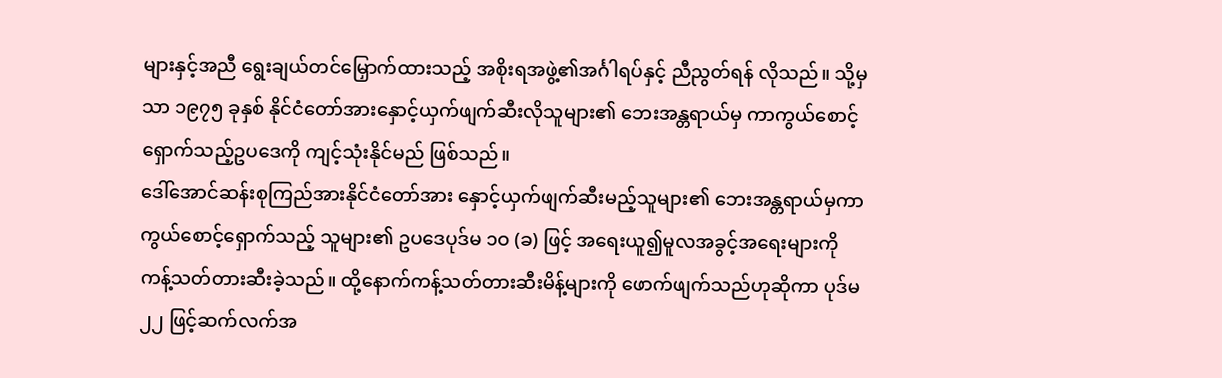များနှင့်အညီ ရွေးချယ်တင်မြှောက်ထားသည့် အစိုးရအဖွဲ့၏အင်္ဂါရပ်နှင့် ညီညွတ်ရန် လိုသည်။ သို့မှသာ ၁၉၇၅ ခုနှစ် နိုင်ငံတော်အားနှောင့်ယှက်ဖျက်ဆီးလိုသူများ၏ ဘေးအန္တရာယ်မှ ကာကွယ်စောင့်ရှောက်သည့်ဥပဒေကို ကျင့်သုံးနိုင်မည် ဖြစ်သည်။
ဒေါ်အောင်ဆန်းစုကြည်အားနိုင်ငံတော်အား နှောင့်ယှက်ဖျက်ဆီးမည့်သူများ၏ ဘေးအန္တရာယ်မှကာကွယ်စောင့်ရှောက်သည့် သူများ၏ ဥပဒေပုဒ်မ ၁ဝ (ခ) ဖြင့် အရေးယူ၍မူလအခွင့်အရေးများကို ကန့်သတ်တားဆီးခဲ့သည်။ ထို့နောက်ကန့်သတ်တားဆီးမိန့်များကို ဖောက်ဖျက်သည်ဟုဆိုကာ ပုဒ်မ ၂၂ ဖြင့်ဆက်လက်အ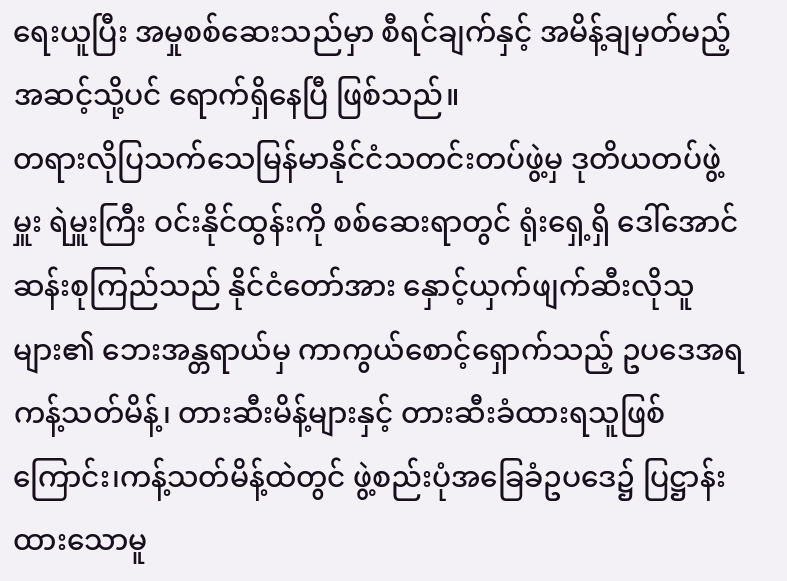ရေးယူပြီး အမှုစစ်ဆေးသည်မှာ စီရင်ချက်နှင့် အမိန့်ချမှတ်မည့်အဆင့်သို့ပင် ရောက်ရှိနေပြီ ဖြစ်သည်။
တရားလိုပြသက်သေမြန်မာနိုင်ငံသတင်းတပ်ဖွဲ့မှ ဒုတိယတပ်ဖွဲ့မှူး ရဲမှူးကြီး ဝင်းနိုင်ထွန်းကို စစ်ဆေးရာတွင် ရုံးရှေ့ရှိ ဒေါ်အောင်ဆန်းစုကြည်သည် နိုင်ငံတော်အား နှောင့်ယှက်ဖျက်ဆီးလိုသူများ၏ ဘေးအန္တရာယ်မှ ကာကွယ်စောင့်ရှောက်သည့် ဥပဒေအရကန့်သတ်မိန့်၊ တားဆီးမိန့်များနှင့် တားဆီးခံထားရသူဖြစ်ကြောင်း၊ကန့်သတ်မိန့်ထဲတွင် ဖွဲ့စည်းပုံအခြေခံဥပဒေ၌ ပြဋ္ဌာန်းထားသောမူ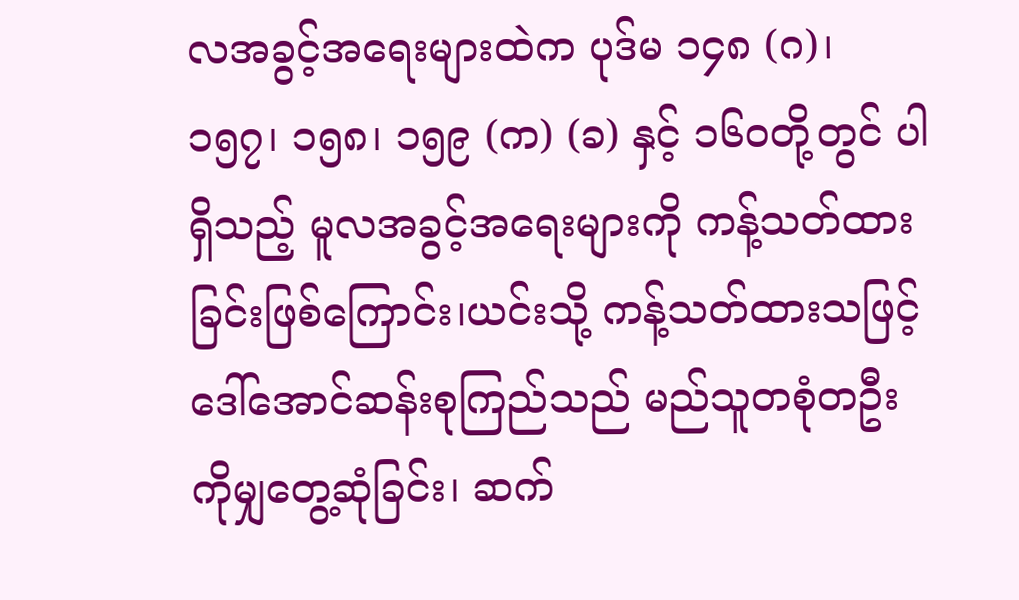လအခွင့်အရေးများထဲက ပုဒ်မ ၁၄၈ (ဂ)၊ ၁၅၇၊ ၁၅၈၊ ၁၅၉ (က) (ခ) နှင့် ၁၆ဝတို့တွင် ပါရှိသည့် မူလအခွင့်အရေးများကို ကန့်သတ်ထားခြင်းဖြစ်ကြောင်း၊ယင်းသို့ ကန့်သတ်ထားသဖြင့် ဒေါ်အောင်ဆန်းစုကြည်သည် မည်သူတစုံတဦးကိုမျှတွေ့ဆုံခြင်း၊ ဆက်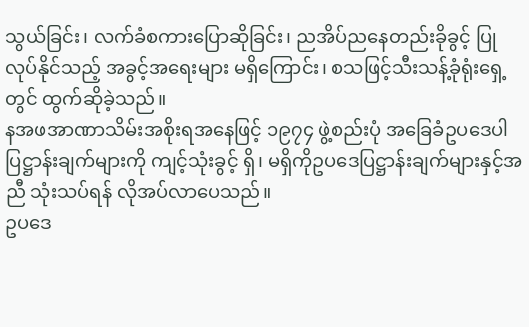သွယ်ခြင်း၊ လက်ခံစကားပြောဆိုခြင်း၊ ညအိပ်ညနေတည်းခိုခွင့် ပြုလုပ်နိုင်သည့် အခွင့်အရေးများ မရှိကြောင်း၊ စသဖြင့်သီးသန့်ခုံရုံးရှေ့တွင် ထွက်ဆိုခဲ့သည်။
နအဖအာဏာသိမ်းအစိုးရအနေဖြင့် ၁၉၇၄ ဖွဲ့စည်းပုံ အခြေခံဥပဒေပါပြဋ္ဌာန်းချက်များကို ကျင့်သုံးခွင့် ရှိ၊ မရှိကိုဥပဒေပြဋ္ဌာန်းချက်များနှင့်အညီ သုံးသပ်ရန် လိုအပ်လာပေသည်။
ဥပဒေ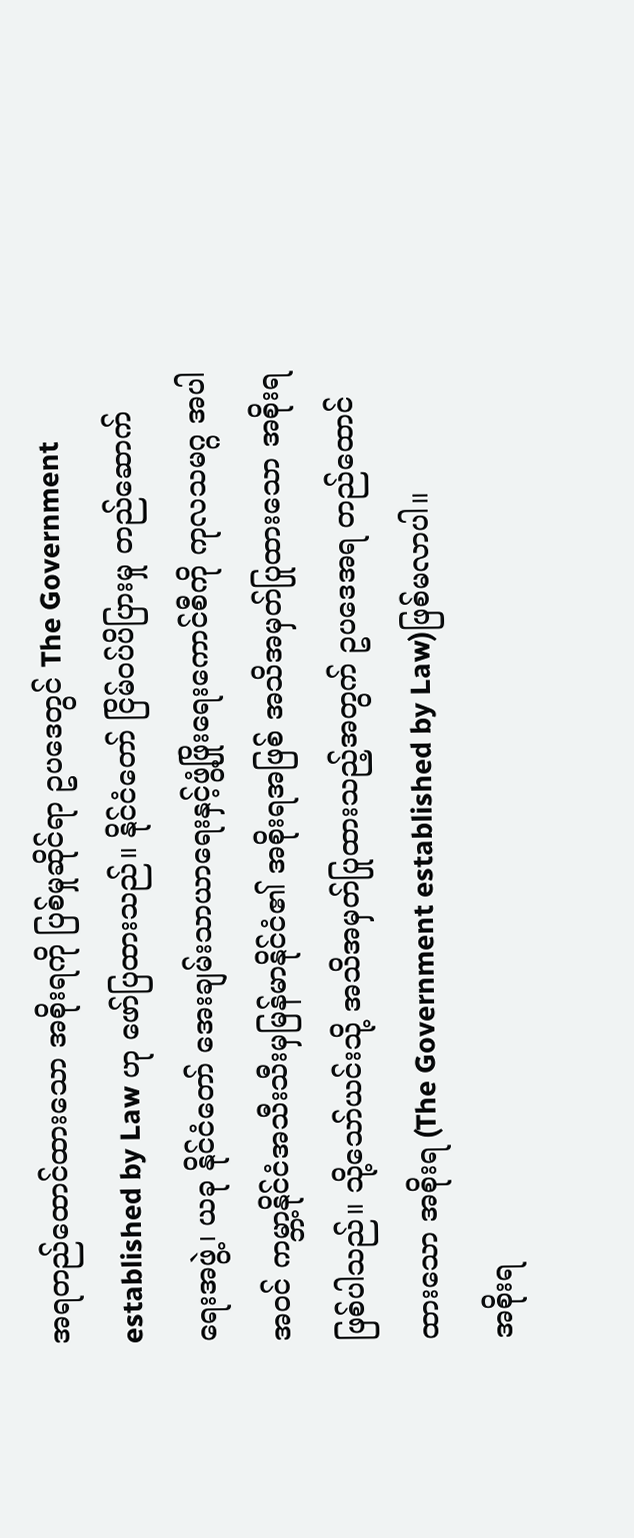အရတည်ထောင်ထားသော အစိုးရကို ပြစ်မှုဆိုင်ရာ ဥပဒေတွင် The Government established by Law ဟု ဖော်ပြထားသည်။ နိုင်ငံတော် ငြိမ်ဝပ်ပိပြားမှု တည်ဆောက်ရေးအဖွဲ့၊ ယခု နိုင်ငံတော် အေးချမ်းသာယာရေးနှင့်ဖွံ့ဖြိုးရေးကောင်စီကို ကုလသမဂ္ဂ အပါအဝင် ကမ္ဘာ့နိုင်ငံအသီးသီးမှမြန်မာနိုင်ငံ၏ အစိုးရအဖြစ် အသိအမှတ်ပြုထားသော အစိုးရ ဖြစ်ပါသည်။ သို့သော်ယင်းသို့ အသိအမှတ်ပြုထားသည့်အတွက် ဥပဒေအရ တည်ထောင်ထားသော အစိုးရ (The Government established by Law)ဖြစ်မလာပါ။
အစိုးရ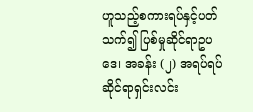ဟူသည့်စကားရပ်နှင့်ပတ်သက်၍ ပြစ်မှုဆိုင်ရာဥပဒေ၊ အခန်း (၂) အရပ်ရပ်ဆိုင်ရာရှင်းလင်း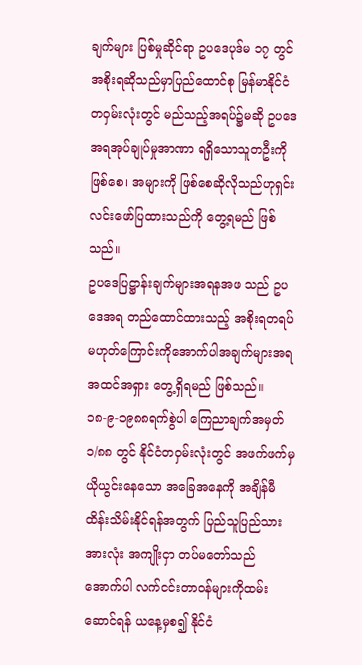ချက်များ ပြစ်မှုဆိုင်ရာ ဥပဒေပုဒ်မ ၁၇ တွင် အစိုးရဆိုသည်မှာပြည်ထောင်စု မြန်မာနိုင်ငံ တဝှမ်းလုံးတွင် မည်သည့်အရပ်၌မဆို ဥပဒေအရအုပ်ချုပ်မှုအာဏာ ရရှိသောသူတဦးကို ဖြစ်စေ၊ အများကို ဖြစ်စေဆိုလိုသည်ဟုရှင်းလင်းဖော်ပြထားသည်ကို တွေ့ရမည် ဖြစ်သည်။
ဥပဒေပြဋ္ဌာန်းချက်များအရနအဖ သည် ဥပဒေအရ တည်ထောင်ထားသည့် အစိုးရတရပ် မဟုတ်ကြောင်းကိုအောက်ပါအချက်များအရ အထင်အရှား တွေ့ရှိရမည် ဖြစ်သည်။
၁၈-၉-၁၉၈၈ရက်စွဲပါ ကြေညာချက်အမှတ် ၁/၈၈ တွင် နိုင်ငံတဝှမ်းလုံးတွင် အဖက်ဖက်မှယိုယွင်းနေသော အခြေအနေကို အချိန်မီ ထိန်းသိမ်းနိုင်ရန်အတွက် ပြည်သူပြည်သားအားလုံး အကျိုးငှာ တပ်မတော်သည် အောက်ပါ လက်ငင်းတာဝန်များကိုထမ်းဆောင်ရန် ယနေ့မှစ၍ နိုင်ငံ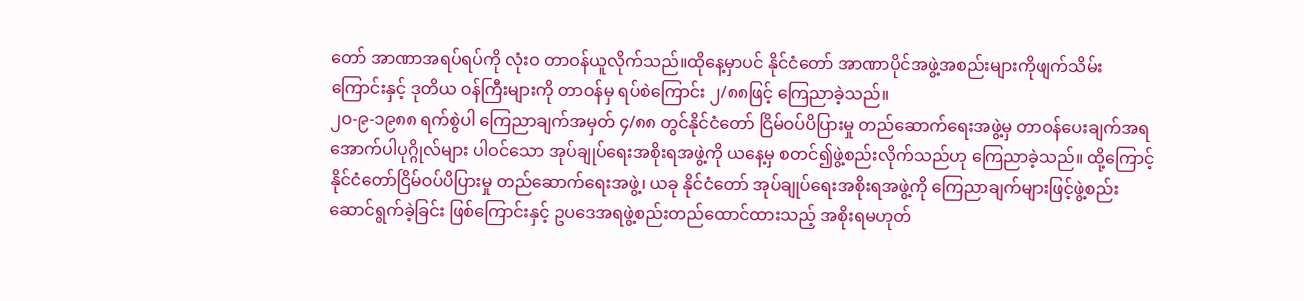တော် အာဏာအရပ်ရပ်ကို လုံးဝ တာဝန်ယူလိုက်သည်။ထိုနေ့မှာပင် နိုင်ငံတော် အာဏာပိုင်အဖွဲ့အစည်းများကိုဖျက်သိမ်းကြောင်းနှင့် ဒုတိယ ဝန်ကြီးများကို တာဝန်မှ ရပ်စဲကြောင်း ၂/၈၈ဖြင့် ကြေညာခဲ့သည်။
၂ဝ-၉-၁၉၈၈ ရက်စွဲပါ ကြေညာချက်အမှတ် ၄/၈၈ တွင်နိုင်ငံတော် ငြိမ်ဝပ်ပိပြားမှု တည်ဆောက်ရေးအဖွဲ့မှ တာဝန်ပေးချက်အရ အောက်ပါပုဂ္ဂိုလ်များ ပါဝင်သော အုပ်ချုပ်ရေးအစိုးရအဖွဲ့ကို ယနေ့မှ စတင်၍ဖွဲ့စည်းလိုက်သည်ဟု ကြေညာခဲ့သည်။ ထို့ကြောင့် နိုင်ငံတော်ငြိမ်ဝပ်ပိပြားမှု တည်ဆောက်ရေးအဖွဲ့၊ ယခု နိုင်ငံတော် အုပ်ချုပ်ရေးအစိုးရအဖွဲ့ကို ကြေညာချက်များဖြင့်ဖွဲ့စည်းဆောင်ရွက်ခဲ့ခြင်း ဖြစ်ကြောင်းနှင့် ဥပဒေအရဖွဲ့စည်းတည်ထောင်ထားသည့် အစိုးရမဟုတ်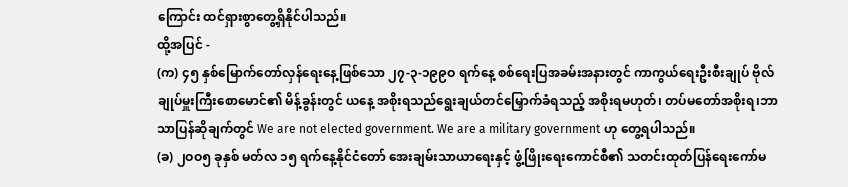ကြောင်း ထင်ရှားစွာတွေ့ရှိနိုင်ပါသည်။
ထို့အပြင် -
(က) ၄၅ နှစ်မြောက်တော်လှန်ရေးနေ့ဖြစ်သော ၂၇-၃-၁၉၉ဝ ရက်နေ့ စစ်ရေးပြအခမ်းအနားတွင် ကာကွယ်ရေးဦးစီးချုပ် ဗိုလ်ချုပ်မှူးကြီးစောမောင်၏ မိန့်ခွန်းတွင် ယနေ့ အစိုးရသည်ရွေးချယ်တင်မြှောက်ခံရသည့် အစိုးရမဟုတ်၊ တပ်မတော်အစိုးရ၊ဘာသာပြန်ဆိုချက်တွင် We are not elected government. We are a military government ဟု တွေ့ရပါသည်။
(ခ) ၂ဝဝ၅ ခုနှစ် မတ်လ ၁၅ ရက်နေ့နိုင်ငံတော် အေးချမ်းသာယာရေးနှင့် ဖွံ့ဖြိုးရေးကောင်စီ၏ သတင်းထုတ်ပြန်ရေးကော်မ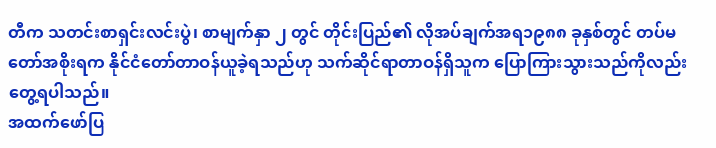တီက သတင်းစာရှင်းလင်းပွဲ၊ စာမျက်နှာ ၂ တွင် တိုင်းပြည်၏ လိုအပ်ချက်အရ၁၉၈၈ ခုနှစ်တွင် တပ်မတော်အစိုးရက နိုင်ငံတော်တာဝန်ယူခဲ့ရသည်ဟု သက်ဆိုင်ရာတာဝန်ရှိသူက ပြောကြားသွားသည်ကိုလည်း တွေ့ရပါသည်။
အထက်ဖော်ပြ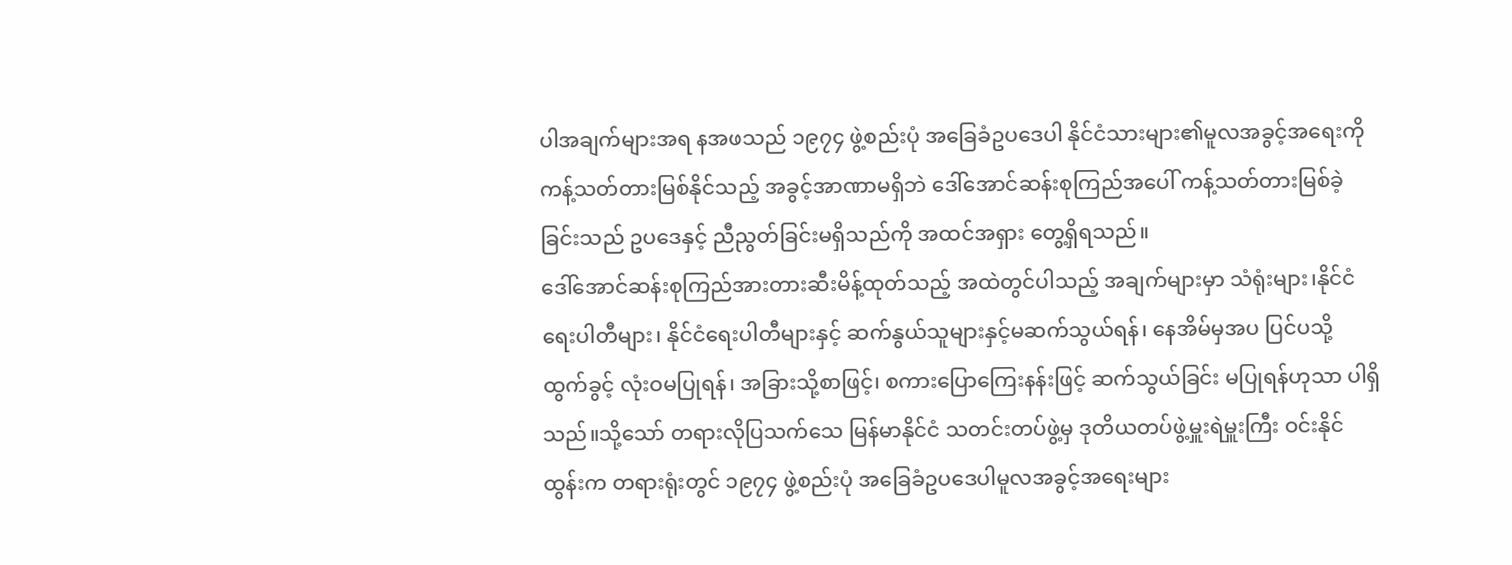ပါအချက်များအရ နအဖသည် ၁၉၇၄ ဖွဲ့စည်းပုံ အခြေခံဥပဒေပါ နိုင်ငံသားများ၏မူလအခွင့်အရေးကို ကန့်သတ်တားမြစ်နိုင်သည့် အခွင့်အာဏာမရှိဘဲ ဒေါ်အောင်ဆန်းစုကြည်အပေါ် ကန့်သတ်တားမြစ်ခဲ့ခြင်းသည် ဥပဒေနှင့် ညီညွတ်ခြင်းမရှိသည်ကို အထင်အရှား တွေ့ရှိရသည်။
ဒေါ်အောင်ဆန်းစုကြည်အားတားဆီးမိန့်ထုတ်သည့် အထဲတွင်ပါသည့် အချက်များမှာ သံရုံးများ၊နိုင်ငံရေးပါတီများ၊ နိုင်ငံရေးပါတီများနှင့် ဆက်နွယ်သူများနှင့်မဆက်သွယ်ရန်၊ နေအိမ်မှအပ ပြင်ပသို့ ထွက်ခွင့် လုံးဝမပြုရန်၊ အခြားသို့စာဖြင့်၊ စကားပြောကြေးနန်းဖြင့် ဆက်သွယ်ခြင်း မပြုရန်ဟုသာ ပါရှိသည်။သို့သော် တရားလိုပြသက်သေ မြန်မာနိုင်ငံ သတင်းတပ်ဖွဲ့မှ ဒုတိယတပ်ဖွဲ့မှူးရဲမှူးကြီး ဝင်းနိုင်ထွန်းက တရားရုံးတွင် ၁၉၇၄ ဖွဲ့စည်းပုံ အခြေခံဥပဒေပါမူလအခွင့်အရေးများ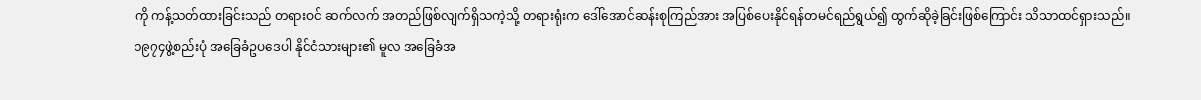ကို ကန့်သတ်ထားခြင်းသည် တရားဝင် ဆက်လက် အတည်ဖြစ်လျက်ရှိသကဲ့သို့ တရားရုံးက ဒေါ်အောင်ဆန်းစုကြည်အား အပြစ်ပေးနိုင်ရန်တမင်ရည်ရွယ်၍ ထွက်ဆိုခဲ့ခြင်းဖြစ်ကြောင်း သိသာထင်ရှားသည်။
၁၉၇၄ဖွဲ့စည်းပုံ အခြေခံဥပဒေပါ နိုင်ငံသားများ၏ မူလ အခြေခံအ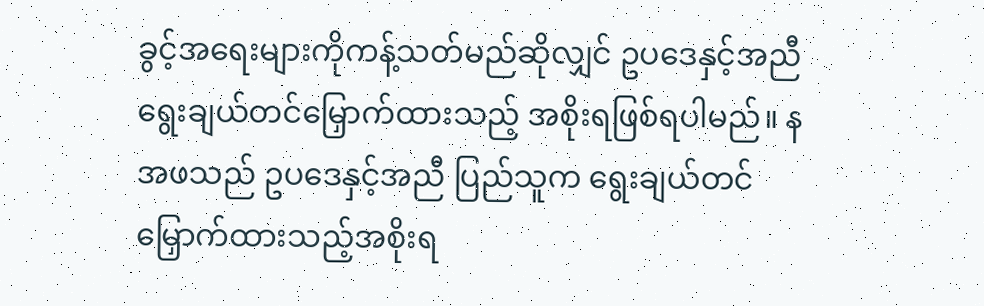ခွင့်အရေးများကိုကန့်သတ်မည်ဆိုလျှင် ဥပဒေနှင့်အညီ ရွေးချယ်တင်မြှောက်ထားသည့် အစိုးရဖြစ်ရပါမည်။ နအဖသည် ဥပဒေနှင့်အညီ ပြည်သူက ရွေးချယ်တင်မြှောက်ထားသည့်အစိုးရ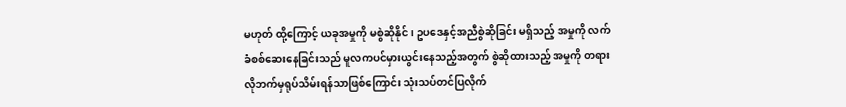မဟုတ် ထို့ကြောင့် ယခုအမှုကို မစွဲဆိုနိုင်၊ ဥပဒေနှင့်အညီစွဲဆိုခြင်း မရှိသည့် အမှုကို လက်ခံစစ်ဆေးနေခြင်းသည် မူလကပင်မှားယွင်းနေသည့်အတွက် စွဲဆိုထားသည့် အမှုကို တရားလိုဘက်မှရုပ်သိမ်းရန်သာဖြစ်ကြောင်း သုံးသပ်တင်ပြလိုက်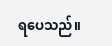ရပေသည်။